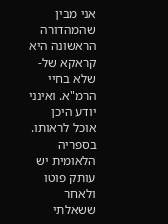אני מבין שהמהדורה הראשונה היא קראקא של-שלא בחיי הרמ"א. ואינני יודע היכן אוכל לראותו. בספריה הלאומית יש עותק פוטו ולאחר ששאלתי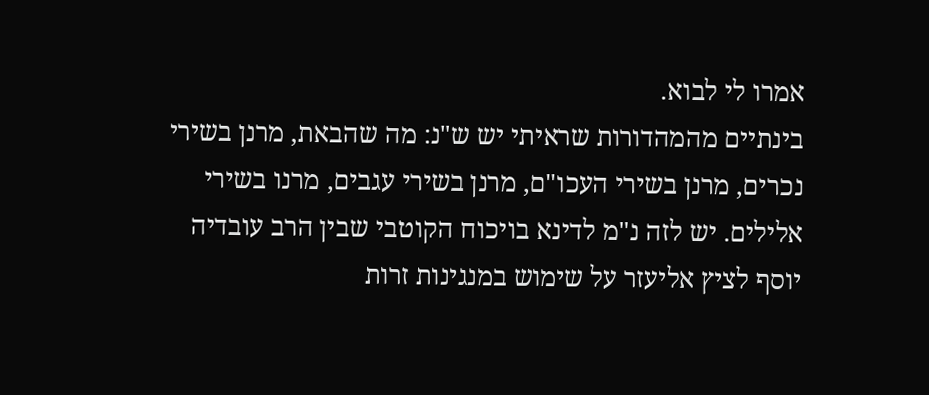אמרו לי לבוא.
בינתיים מהמהדורות שראיתי יש ש"נ: מה שהבאת, מרנן בשירי נכרים, מרנן בשירי העכו"ם, מרנן בשירי עגבים, מרנו בשירי אלילים. יש לזה נ"מ לדינא בויכוח הקוטבי שבין הרב עובדיה יוסף לציץ אליעזר על שימוש במנגינות זרות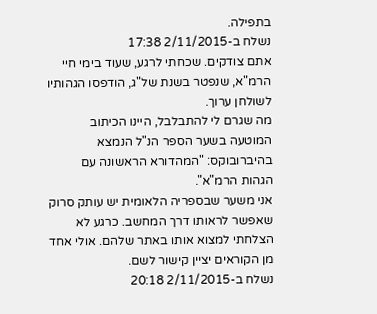בתפילה.
נשלח ב-2/11/2015 17:38
אתם צודקים. שכחתי לרגע, שעוד בימי חיי הרמ"א, שנפטר בשנת של"ג, הודפסו הגהותיו לשולחן ערוך.
מה שגרם לי להתבלבל, היינו הכיתוב המוטעה בשער הספר הנ"ל הנמצא בהיברובוקס: "המהדורא הראשונה עם הגהות הרמ"א".
אני משער שבספריה הלאומית יש עותק סרוק שאפשר לראותו דרך המחשב. כרגע לא הצלחתי למצוא אותו באתר שלהם. אולי אחד מן הקוראים יציין קישור לשם.
נשלח ב-2/11/2015 20:18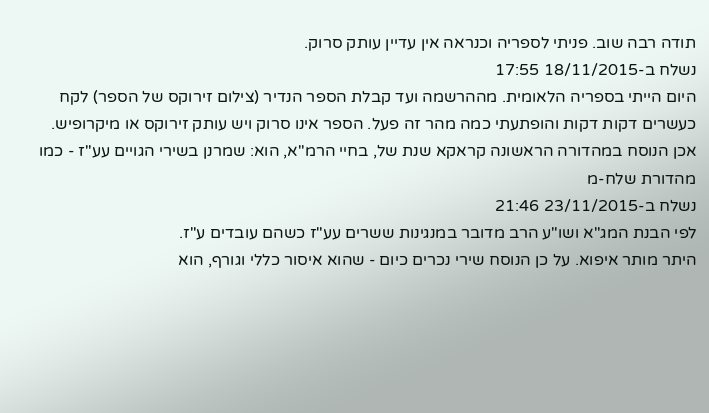תודה רבה שוב. פניתי לספריה וכנראה אין עדיין עותק סרוק.
נשלח ב-18/11/2015 17:55
היום הייתי בספריה הלאומית. מההרשמה ועד קבלת הספר הנדיר (צילום זירוקס של הספר) לקח כעשרים דקות דקות והופתעתי כמה מהר זה פעל. הספר אינו סרוק ויש עותק זירוקס או מיקרופיש.
אכן הנוסח במהדורה הראשונה קראקא שנת של, בחיי הרמ"א, הוא: שמרנן בשירי הגויים עע"ז - כמו מהדורת שלח-מ
נשלח ב-23/11/2015 21:46
לפי הבנת המג"א ושו"ע הרב מדובר במנגינות ששרים עע"ז כשהם עובדים ע"ז.
היתר מותר איפוא. על כן הנוסח שירי נכרים כיום - שהוא איסור כללי וגורף, הוא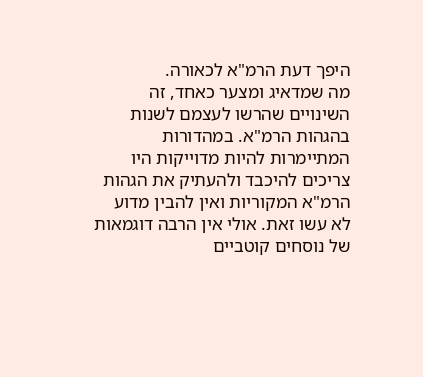היפך דעת הרמ"א לכאורה.
מה שמדאיג ומצער כאחד, זה השינויים שהרשו לעצמם לשנות בהגהות הרמ"א. במהדורות המתיימרות להיות מדוייקות היו צריכים להיכבד ולהעתיק את הגהות הרמ"א המקוריות ואין להבין מדוע לא עשו זאת. אולי אין הרבה דוגמאות של נוסחים קוטביים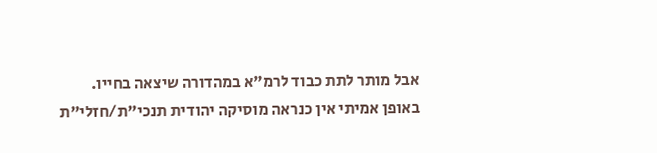אבל מותר לתת כבוד לרמ"א במהדורה שיצאה בחייו.
באופן אמיתי אין כנראה מוסיקה יהודית תנכי"ת/חזלי"ת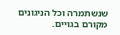שנשתמרה וכל הניגונים מקורם בגויים.